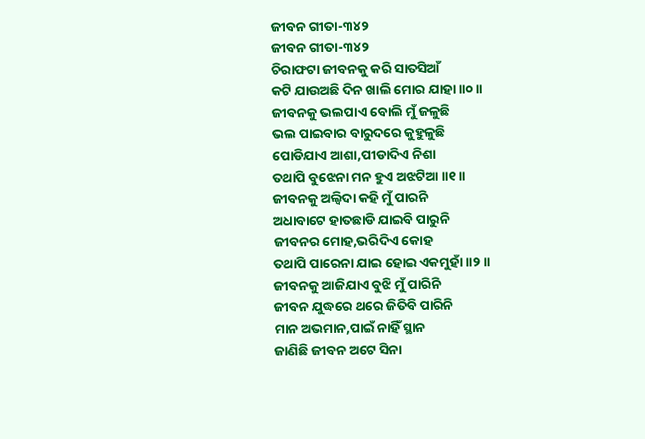ଜୀବନ ଗୀତା-୩୪୨
ଜୀବନ ଗୀତା-୩୪୨
ଚିରାଫଟା ଜୀବନକୁ କରି ସାତସିଆଁ
କଟି ଯାଉଅଛି ଦିନ ଖାଲି ମୋର ଯାହା ॥୦॥
ଜୀବନକୁ ଭଲପାଏ ବୋଲି ମୁଁ ଜଳୁଛି
ଭଲ ପାଇବାର ବାରୁଦରେ କୁହୁଳୁଛି
ପୋଡିଯାଏ ଆଶା,ପୀଡାଦିଏ ନିଶା
ତଥାପି ବୁଝେନା ମନ ହୁଏ ଅଝଟିଆ ॥୧॥
ଜୀବନକୁ ଅଲ୍ବିଦା କହି ମୁଁ ପାରନି
ଅଧାବାଟେ ହାତଛାଡି ଯାଇବି ପାରୁନି
ଜୀବନର ମୋହ,ଭରିଦିଏ କୋହ
ତଥାପି ପାରେନା ଯାଇ ହୋଇ ଏକମୁହାଁ ॥୨॥
ଜୀବନକୁ ଆଜିଯାଏ ବୁଝି ମୁଁ ପାରିନି
ଜୀବନ ଯୁଦ୍ଧରେ ଥରେ ଜିତିବି ପାରିନି
ମାନ ଅଭମାନ,ପାଇଁ ନାହିଁ ସ୍ଥାନ
ଜାଣିଛି ଜୀବନ ଅଟେ ସିନା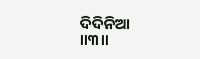ଦିଦିନିଆ ॥୩॥